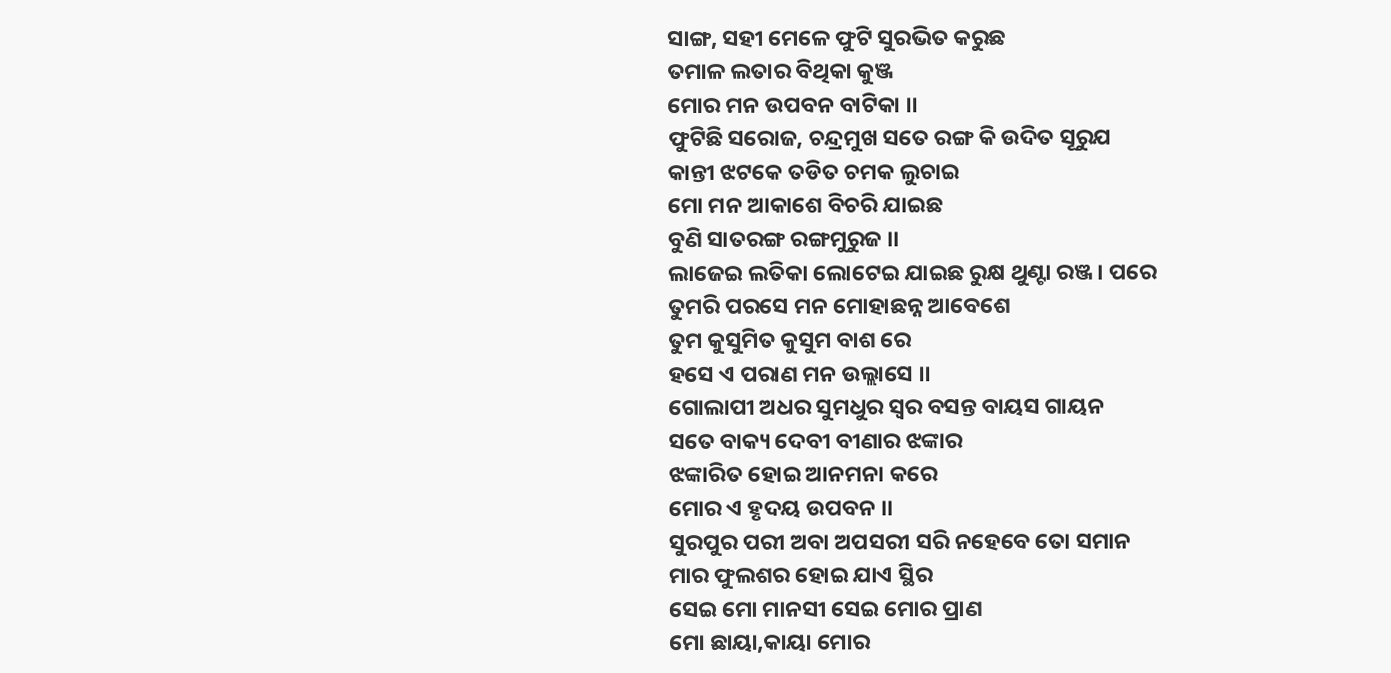ସାଙ୍ଗ, ସହୀ ମେଳେ ଫୁଟି ସୁରଭିତ କରୁଛ
ତମାଳ ଲତାର ବିଥିକା କୁଞ୍ଜ
ମୋର ମନ ଉପବନ ବାଟିକା ।।
ଫୁଟିଛି ସରୋଜ, ଚନ୍ଦ୍ରମୁଖ ସତେ ରଙ୍ଗ କି ଉଦିତ ସୂରୁଯ
କାନ୍ତୀ ଝଟକେ ତଡିତ ଚମକ ଲୁଚାଇ
ମୋ ମନ ଆକାଶେ ବିଚରି ଯାଇଛ
ବୁଣି ସାତରଙ୍ଗ ରଙ୍ଗମୁରୁଜ ।।
ଲାଜେଇ ଲତିକା ଲୋଟେଇ ଯାଇଛ ରୁକ୍ଷ ଥୁଣ୍ଟା ରଞ୍ଜ। ପରେ
ତୁମରି ପରସେ ମନ ମୋହାଛନ୍ନ ଆବେଶେ
ତୁମ କୁସୁମିତ କୁସୁମ ବାଶ ରେ
ହସେ ଏ ପରାଣ ମନ ଉଲ୍ଲାସେ ।।
ଗୋଲାପୀ ଅଧର ସୁମଧୁର ସ୍ବର ବସନ୍ତ ବାୟସ ଗାୟନ
ସତେ ବାକ୍ୟ ଦେବୀ ବୀଣାର ଝଙ୍କାର
ଝଙ୍କାରିତ ହୋଇ ଆନମନା କରେ
ମୋର ଏ ହୃଦୟ ଉପବନ ।।
ସୁରପୁର ପରୀ ଅବା ଅପସରୀ ସରି ନହେବେ ତୋ ସମାନ
ମାର ଫୁଲଶର ହୋଇ ଯାଏ ସ୍ଥିର
ସେଇ ମୋ ମାନସୀ ସେଇ ମୋର ପ୍ରାଣ
ମୋ ଛାୟା,କାୟା ମୋର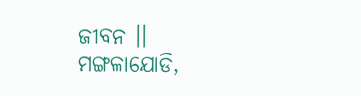ଜୀବନ ।।
ମଙ୍ଗଳାଯୋଡି,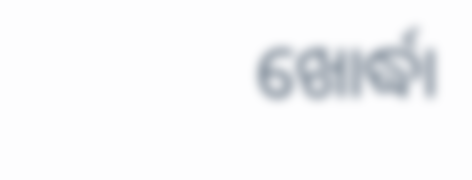ଖୋର୍ଦ୍ଧା